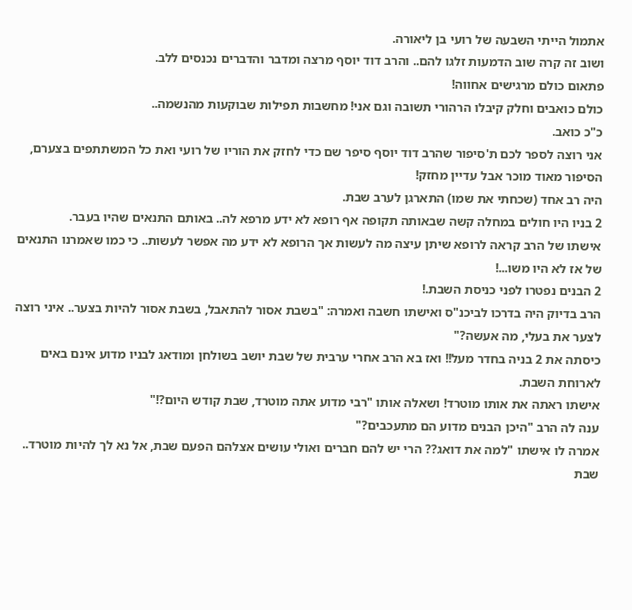אתמול הייתי השבעה של רועי בן ליאורה.
ושוב זה קרה שוב הדמעות זלגו להם.. והרב דוד יוסף מרצה ומדבר והדברים נכנסים ללב.
פתאום כולם מרגישים אחווה!
כולם כואבים וחלק קיבלו הרהורי תשובה וגם אני! מחשבות תפילות שבוקעות מהנשמה..
כ"כ כואב.
אני רוצה לספר לכם ת'סיפור שהרב דוד יוסף סיפר שם כדי לחזק את הוריו של רועי ואת כל המשתתפים בצערם, הסיפור מאוד מוכר אבל עדיין מחזק!
היה רב אחד (שכחתי את שמו) התארגן לערב שבת.
2 בניו היו חולים במחלה קשה שבאותה תקופה אף רופא לא ידע מרפא לה.. באותם התנאים שהיו בעבר.
אישתו של הרב קראה לרופא שיתן עיצה מה לעשות אך הרופא לא ידע מה אפשר לעשות.. כי כמו שאמרנו התנאים של אז לא היו משו...!
2 הבנים נפטרו לפני כניסת השבת.!
הרב בדיוק היה בדרכו לביכנ"ס ואישתו חשבה ואמרה: "בשבת אסור להתאבל, בשבת אסור להיות בצער.. איני רוצה לצער את בעלי, מה אעשה?"
כיסתה את 2 בניה בחדר מעל!! ואז בא הרב אחרי ערבית של שבת יושב בשולחן ומודאג לבניו מדוע אינם באים לארוחת השבת.
אישתו ראתה את אותו מוטרד! ושאלה אותו "רבי מדוע אתה מוטרד, שבת קודש היום?!"
ענה לה הרב "היכן הבנים מדוע הם מתעכבים?"
אמרה לו אישתו "למה את דואג?? הרי יש להם חברים ואולי עושים אצלהם הפעם שבת, אל נא לך להיות מוטרד.. שבת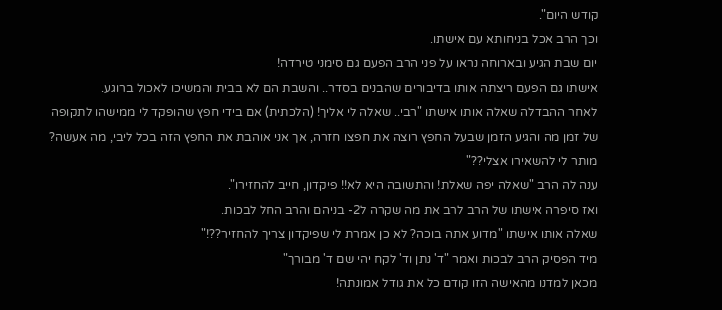קודש היום".
וכך הרב אכל בניחותא עם אישתו.
יום שבת הגיע ובארוחה נראו על פני הרב הפעם גם סימני טירדה!
אישתו גם הפעם ריצתה אותו בדיבורים שהבנים בסדר.. והשבת הם לא בבית והמשיכו לאכול ברוגע.
לאחר ההבדלה שאלה אותו אישתו "רבי.. שאלה לי אליך! (הלכתית) אם בידי חפץ שהופקד לי ממישהו לתקופה של זמן מה והגיע הזמן שבעל החפץ רוצה את חפצו חזרה, אך אני אוהבת את החפץ הזה בכל ליבי, מה אעשה? מותר לי להשאירו אצלי??"
ענה לה הרב "שאלה יפה שאלת! והתשובה היא לא!! פיקדון, חייב להחזירו".
ואז סיפרה אישתו של הרב לרב את מה שקרה ל2- בניהם והרב החל לבכות.
שאלה אותו אישתו "מדוע אתה בוכה? לא כן אמרת לי שפיקדון צריך להחזיר??!"
מיד הפסיק הרב לבכות ואמר "ד' נתן וד' לקח יהי שם ד' מבורך"
מכאן למדנו מהאישה הזו קודם כל את גודל אמונתה!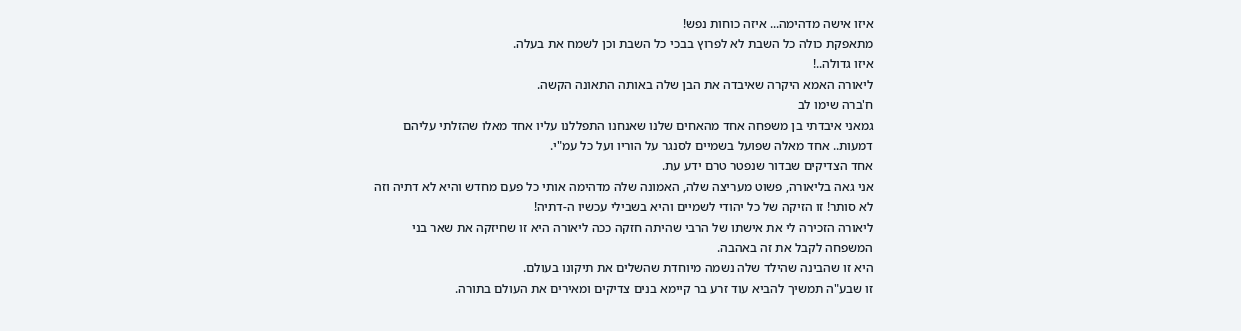איזו אישה מדהימה... איזה כוחות נפש!
מתאפקת כולה כל השבת לא לפרוץ בבכי כל השבת וכן לשמח את בעלה.
איזו גדולה..!
ליאורה האמא היקרה שאיבדה את הבן שלה באותה התאונה הקשה.
ח'ברה שימו לב
גמאני איבדתי בן משפחה אחד מהאחים שלנו שאנחנו התפללנו עליו אחד מאלו שהזלתי עליהם דמעות.. אחד מאלה שפועל בשמיים לסנגר על הוריו ועל כל עמ"י.
אחד הצדיקים שבדור שנפטר טרם ידע עת.
אני גאה בליאורה, פשוט מעריצה שלה, האמונה שלה מדהימה אותי כל פעם מחדש והיא לא דתיה וזה לא סותר! זו הזיקה של כל יהודי לשמיים והיא בשבילי עכשיו ה-דתיה!
ליאורה הזכירה לי את אישתו של הרבי שהיתה חזקה ככה ליאורה היא זו שחיזקה את שאר בני המשפחה לקבל את זה באהבה.
היא זו שהבינה שהילד שלה נשמה מיוחדת שהשלים את תיקונו בעולם.
זו שבע"ה תמשיך להביא עוד זרע בר קיימא בנים צדיקים ומאירים את העולם בתורה.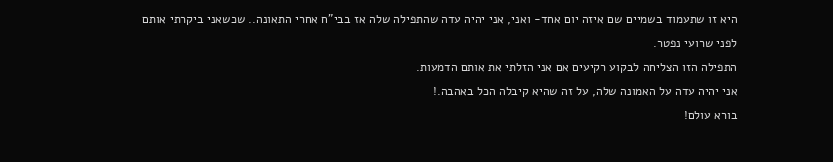היא זו שתעמוד בשמיים שם איזה יום אחד- ואני, אני יהיה עדה שהתפילה שלה אז בבי"ח אחרי התאונה.. שכשאני ביקרתי אותם לפני שרועי נפטר.
התפילה הזו הצליחה לבקוע רקיעים אם אני הזלתי את אותם הדמעות.
אני יהיה עדה על האמונה שלה, על זה שהיא קיבלה הכל באהבה.!
בורא עולם!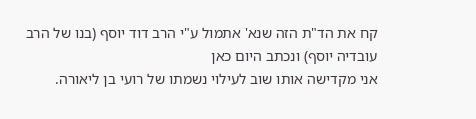קח את הד"ת הזה שנא' אתמול ע"י הרב דוד יוסף (בנו של הרב עובדיה יוסף) ונכתב היום כאן
אני מקדישה אותו שוב לעילוי נשמתו של רועי בן ליאורה.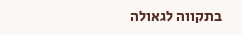בתקווה לגאולה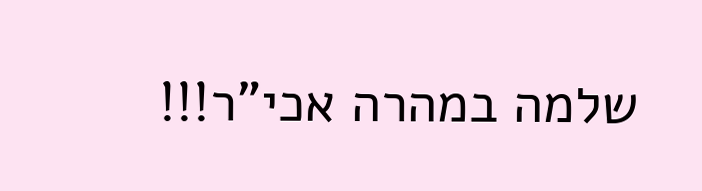שלמה במהרה אכי"ר!!!